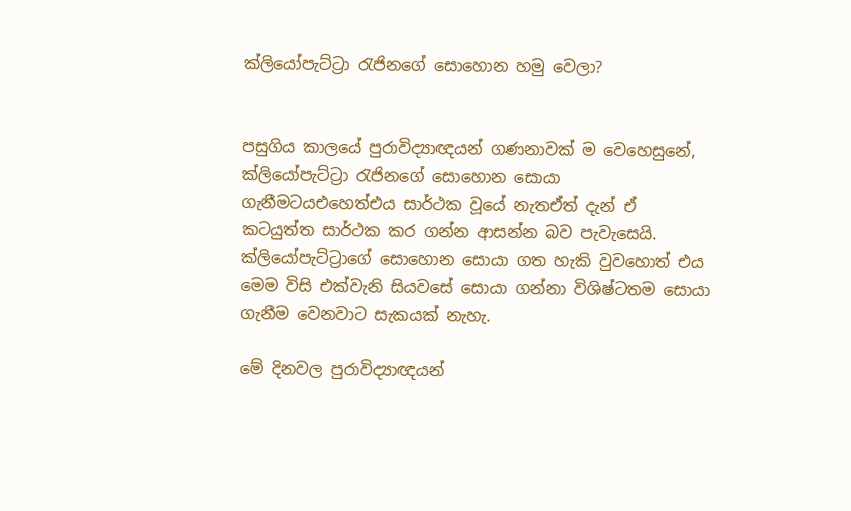ක්ලියෝපැට්ට්‍රා රැජිනගේ සොහොන හමු වෙලා?


පසුගිය කාලයේ පුරාවිද්‍යාඥයන් ගණනාවක් ම වෙහෙසුනේ, ක්ලියෝපැට්ට්‍රා රැජිනගේ සොහොන සොයා ගැනීමටයඑහෙත්එය සාර්ථක වූයේ නැතඒත් දැන් ඒ කටයුත්ත සාර්ථක කර ගන්න ආසන්න බව පැවැසෙයි. ක්ලියෝපැට්ට්‍රාගේ සොහොන සොයා ගත හැකි වුවහොත් එය මෙම විසි එක්වැනි සියවසේ සොයා ගන්නා විශිෂ්ටතම සොයා ගැනීම වෙනවාට සැකයක් නැහැ.

මේ දිනවල පුරාවිද්‍යාඥයන්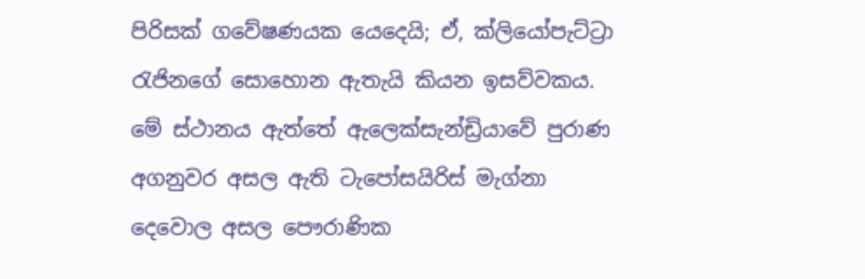පිරිසක් ගවේෂණයක යෙදෙයි; ඒ, ක්ලියෝපැට්ට්‍රා රැජිනගේ සොහොන ඇතැයි කියන ඉසව්වකය. මේ ස්ථානය ඇත්තේ ඇලෙක්සැන්ඩ්‍රියාවේ පුරාණ අගනුවර අසල ඇති ටැපෝසයිරිස් මැග්නා දෙවොල අසල පෞරාණික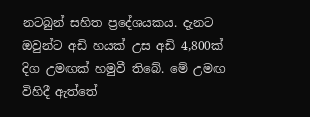නටබුන් සහිත ප්‍රදේශයකය. දැනට ඔවුන්ට අඩි හයක් උස අඩි 4,800ක් දිග උමඟක් හමුවී තිබේ. මේ උමඟ විහිදී ඇත්තේ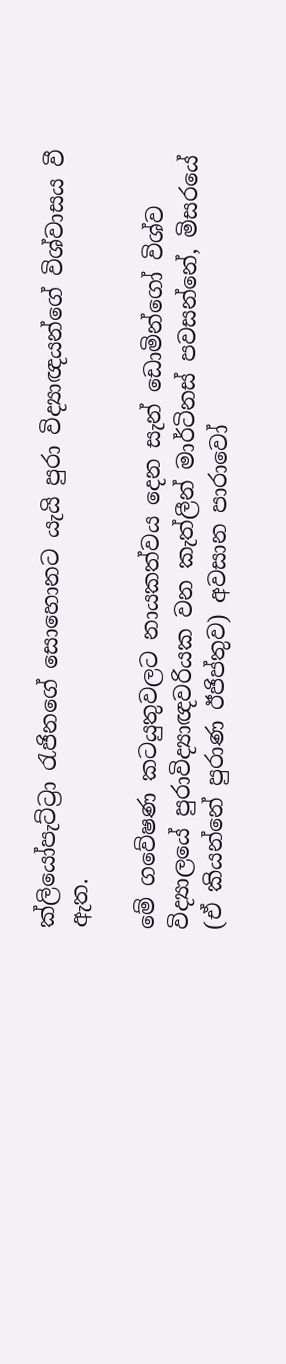ක්ලියෝපැට්ට්‍රා රැජිනගේ සොහොනට යැයි පුරා විද්‍යාඥයන්ගේ විශ්වාසය වී ඇත.

මේ ගවේෂණ කටයුතුවලට නායකත්වය දෙන සැන් ඩොමින්ගෝ විශ්ව විද්‍යාලයේ පුරාවිද්‍යාඥවරියක වන කැත්ලීන් මාර්ටිනස් පවසන්නේ, මිසරයේ (ඒ කියන්නේ පුරාණ ඊජිප්තුව) අවසාන පාරාවෝ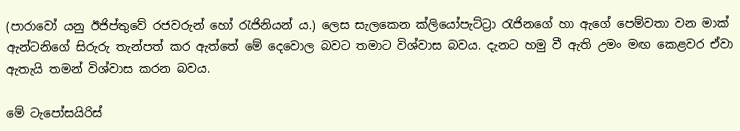(පාරාවෝ යනු ඊජිප්තුවේ රජවරුන් හෝ රැජිනියන් ය.) ලෙස සැලකෙන ක්ලියෝපැට්ට්‍රා‍ රැජිනගේ හා ඇගේ පෙම්වතා වන මාක් ඇන්ටනිගේ සිරුරු තැන්පත් කර ඇත්තේ මේ දෙවොල බවට තමාට විශ්වාස බවය. දැනට හමු වී ඇති උමං මඟ කෙළවර ඒවා ඇතැයි තමන් විශ්වාස කරන බවය.

මේ ටැපෝසයිරිස්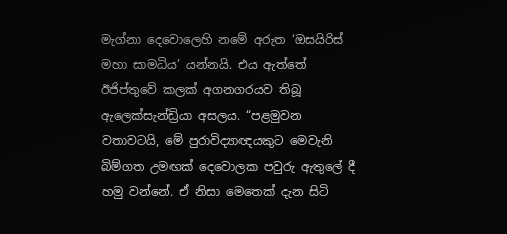මැග්නා දෙවොලෙහි නමේ අරුත ‘ඔසයිරිස් මහා සාමධිය’ යන්නයි. එය ඇත්තේ ඊජිප්තුවේ කලක් අගනගරයව තිබූ ඇලෙක්සැන්ඩ්‍රියා අසලය. “පළමුවන වතාවටයි, මේ පුරාවිද්‍යාඥයකුට මෙවැනි බිම්ගත උමඟක් දෙවොලක පවුරු ඇතුලේ දී හමු වන්නේ. ඒ නිසා මෙතෙක් දැන සිටි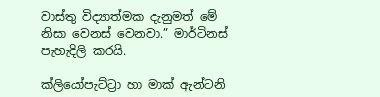වාස්තු විද්‍යාත්මක දැනුමත් මේ නිසා වෙනස් වෙනවා.” මාර්ටිනස් පැහැදිලි කරයි.

ක්ලියෝපැට්ට්‍රා‍ හා මාක් ඇන්ටනි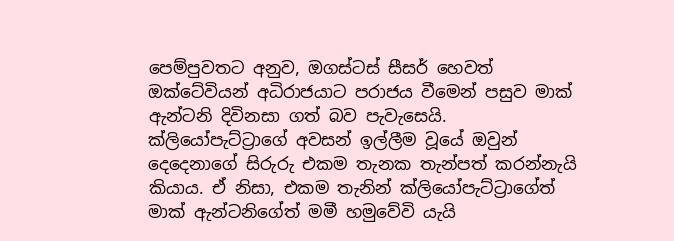පෙම්පුවතට අනුව, ඔගස්ටස් සීසර් හෙවත් ඔක්ටේවියන් අධිරාජයාට පරාජය වීමෙන් පසුව මාක් ඇන්ටනි දිවිනසා ගත් බව පැවැසෙයි. ක්ලියෝපැට්ට්‍රා‍ගේ අවසන් ඉල්ලීම වූයේ ඔවුන් දෙදෙනාගේ සිරුරු එකම තැනක තැන්පත් කරන්නැයි කියාය. ඒ නිසා, එකම තැනින් ක්ලියෝපැට්ට්‍රාගේත් මාක් ඇන්ටනිගේත් මමී හමුවේවි යැයි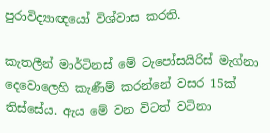පුරාවිද්‍යාඥයෝ විශ්වාස කරති.

කැතලීන් මාර්ටිනස් මේ ටැපෝසයිරිස් මැග්නා දෙවොලෙහි කැණීම් කරන්නේ වසර 15ක් තිස්සේය. ඇය මේ වන විටත් වටිනා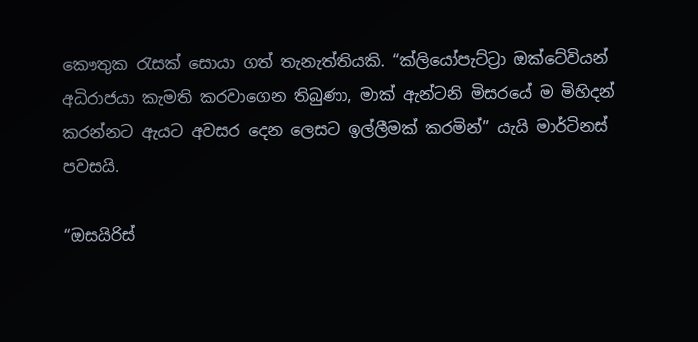කෞතුක රැසක් සොයා ගත් තැනැත්තියකි. “ක්ලියෝපැට්ට්‍රා‍ ඔක්ටේවියන් අධිරාජයා කැමති කරවාගෙන තිබුණා, මාක් ඇන්ටනි මිසරයේ ම මිහිදන් කරන්නට ඇයට අවසර දෙන ලෙසට ඉල්ලීමක් කරමින්” යැයි මාර්ටිනස් පවසයි.

“ඔසයිරිස්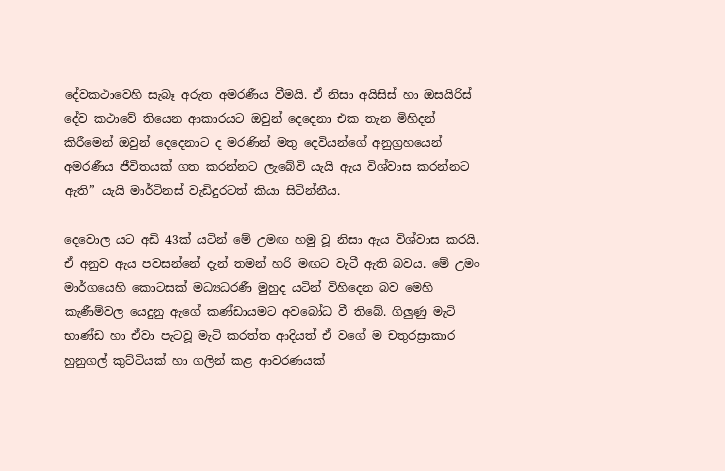දේවකථාවෙහි සැබෑ අරුත අමරණීය වීමයි. ඒ නිසා අයිසිස් හා ඔසයිරිස් දේව කථාවේ තියෙන ආකාරයට ඔවුන් දෙදෙනා එක තැන මිහිදන් කිරීමෙන් ඔවුන් දෙදෙනාට ද මරණින් මතු ‍දෙවියන්ගේ අනුග්‍රහයෙන් අමරණීය ජීවිතයක් ගත කරන්නට ලැබේවි යැයි ඇය විශ්වාස කරන්නට ඇති” යැයි මාර්ටිනස් වැඩිදුරටත් කියා සිටින්නීය.

දෙවොල යට අඩි 43ක් යටින් මේ උමඟ හමු වූ නිසා ඇය විශ්වාස කරයි. ඒ අනුව ඇය පවසන්නේ දැන් තමන් හරි මඟට වැටී ඇති බවය. මේ උමං මාර්ගයෙහි කොටසක් මධ්‍යධරණී මුහුද යටින් විහිදෙන බව මෙහි කැණීම්වල යෙදුනු ඇගේ කණ්ඩායමට අවබෝධ වී තිබේ. ගිලුණු මැටි භාණ්ඩ හා ඒවා පැටවූ මැටි කරත්ත ආදියත් ඒ වගේ ම චතුරස්‍රාකාර හුනුගල් කුට්ටියක් හා ගලින් කළ ආවරණයක්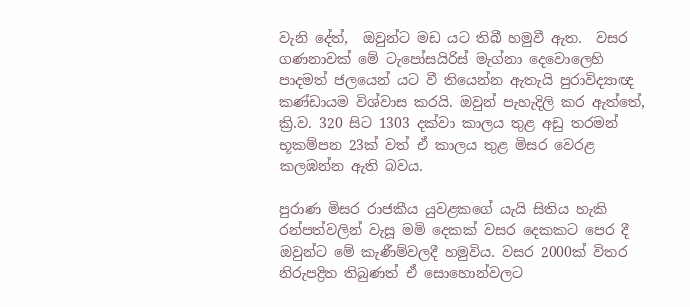වැනි දේත්,  ඔවුන්ට මඩ යට තිබී හමුවී ඇත.  වසර ගණනාවක් මේ ටැපෝසයිරිස් මැග්නා දෙවොලෙහි පාදමත් ජලයෙන් යට වී තියෙන්න ඇතැයි පුරාවිද්‍යාඥ කණ්ඩායම විශ්වාස කරයි. ඔවුන් පැහැදිලි කර ඇත්තේ, ක්‍රි.ව. 320 සිට 1303 දක්වා කාලය තුළ අඩු තරමන් භූකම්පන 23ක් වත් ඒ කාලය තුළ මිසර වෙරළ කලඹන්න ඇති බවය.

පුරාණ මිසර රාජකීය යුවළකගේ යැයි සිතිය හැකි රන්පත්වලින් වැසූ මමි දෙකක් වසර දෙකකට පෙර දී ඔවුන්ට මේ කැණීම්වලදී හමුවිය. වසර 2000ක් විතර නිරුපද්‍රිත තිබුණත් ඒ සොහොන්වලට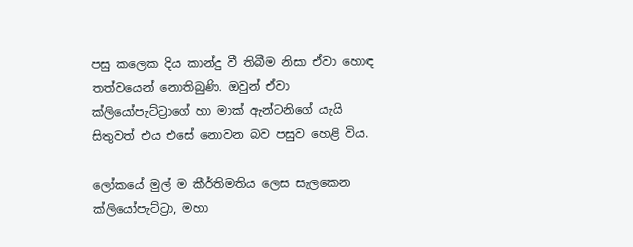පසු කලෙක දිය කාන්දු වී තිබීම නිසා ඒවා හොඳ තත්වයෙන් නොතිබුණි. ඔවුන් ඒවා ක්ලියෝපැට්ට්‍රා‍ගේ හා මාක් ඇන්ටනිගේ යැයි සිතුවත් එය එසේ නොවන බව පසුව හෙළි විය.

ලෝකයේ මුල් ම කීර්තිමතිය ලෙස සැලකෙන ක්ලියෝපැට්ට්‍රා‍, මහා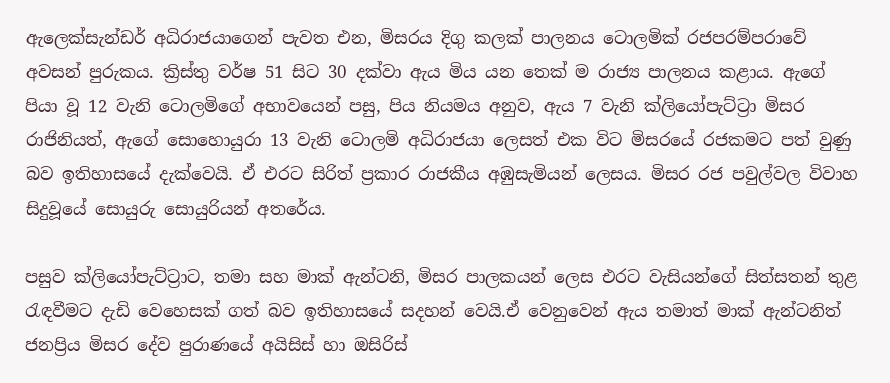ඇලෙක්සැන්ඩර් අධිරාජයාගෙන් පැවත එන, මිසරය දිගු කලක් පාලනය ටොලමික් රජපරම්පරාවේ අවසන් පුරුකය. ක්‍රිස්තු වර්ෂ 51 සිට 30 දක්වා ඇය මිය යන තෙක් ම රාජ්‍ය පාලනය කළාය. ඇගේ පියා වූ 12 වැනි ටොලමිගේ අභාවයෙන් පසු, පිය නියමය අනුව, ඇය 7 වැනි ක්ලියෝපැට්ට්‍රා මිසර රාජිනියත්, ඇගේ සොහොයුරා 13 වැනි ටොලමි අධිරාජයා ලෙසත් එක විට මිසරයේ රජකමට පත් වුණු බව ඉතිහාසයේ දැක්වෙයි. ඒ එරට සිරිත් ප්‍රකාර රාජකීය අඹුසැමියන් ලෙසය. මිසර රජ පවුල්වල විවාහ සිදුවූයේ සොයුරු සොයුරියන් අතරේය.

පසුව ක්ලියෝපැට්ට්‍රාට, තමා සහ මාක් ඇන්ටනි, මිසර පාලකයන් ලෙස එරට වැසියන්ගේ සිත්සතන් තුළ රැඳවීමට දැඩි වෙහෙසක් ගත් බව ඉතිහාසයේ සදහන් වෙයි.ඒ වෙනුවෙන් ඇය තමාත් මාක් ඇන්ටනිත් ජනප්‍රිය මිසර දේව පුරාණයේ අයිසිස් හා ඔසිරිස්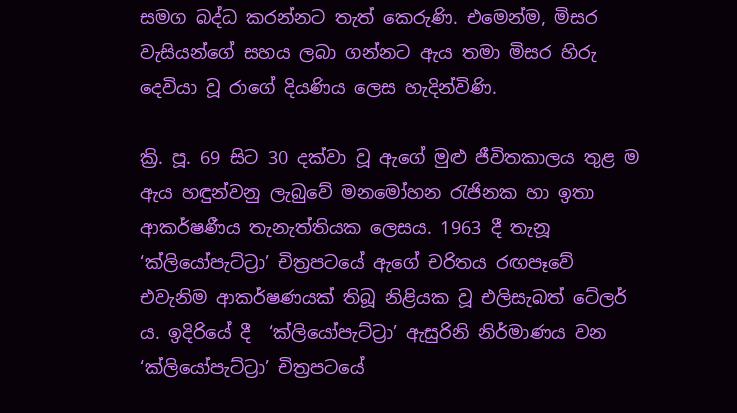සමග බද්ධ කරන්නට තැත් කෙරුණි. එමෙන්ම, මිසර වැසියන්ගේ සහය ලබා ගන්නට ඇය තමා මිසර හිරු දෙවියා වූ රාගේ දියණිය ලෙස හැදින්විණි.

ක්‍රි. පූ. 69 සිට 30 දක්වා වූ ඇගේ මුළු ජීවිතකාලය තුළ ම ඇය හඳුන්වනු ලැබු‍වේ මනමෝහන රැජිනක හා ඉතා ආකර්ෂණීය තැනැත්තියක ලෙසය. 1963 දී තැනූ  ‘ක්ලියෝපැට්ට්‍රා’ චිත්‍රපටයේ ඇගේ චරිතය රඟපෑවේ එවැනිම ආකර්ෂණයක් තිබූ නිළියක වූ එලිසැබත් ටේලර් ය. ඉදිරියේ දී  ‘ක්ලියෝපැට්ට්‍රා’ ඇසුරිනි නිර්මාණය වන ‘ක්ලියෝපැට්ට්‍රා’ චිත්‍රපටයේ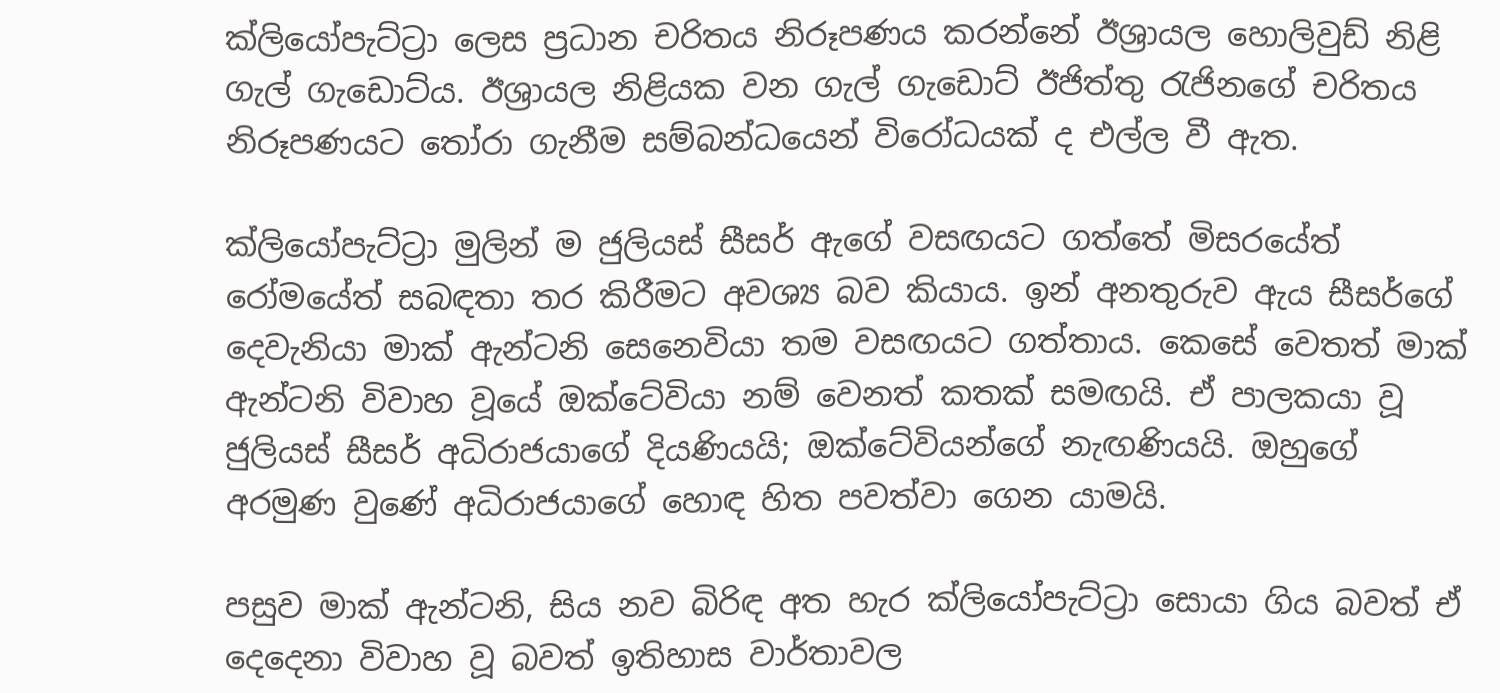ක්ලියෝපැට්ට්‍රා ලෙස ප්‍රධාන චරිතය නිරූපණය කරන්නේ ඊශ්‍රායල හොලිවුඩ් නිළි ගැල් ගැඩොට්ය. ඊශ්‍රායල නිළියක වන ගැල් ගැඩොට් ඊජිත්තු රැජිනගේ චරිතය නිරූපණයට තෝරා ගැනීම සම්බන්ධයෙන් විරෝධයක් ද එල්ල වී ඇත.

ක්ලියෝපැට්ට්‍රා මුලින් ම ජුලියස් සීසර් ඇගේ වසඟයට ගත්තේ මිසරයේත් රෝමයේත් සබඳතා තර කිරීමට අවශ්‍ය බව කියාය. ඉන් අනතුරුව ඇය සීසර්ගේ දෙවැනියා මාක් ඇන්ටනි සෙනෙවියා තම වසඟයට ගත්තාය. කෙසේ වෙතත් මාක් ඇන්ටනි විවාහ වූයේ ඔක්ටේවියා නම් වෙනත් කතක් සමඟයි. ඒ පාලකයා වූ ජුලියස් සීසර් අධිරාජයාගේ දියණියයි; ඔක්ටේවියන්ගේ නැඟණියයි. ඔහුගේ අරමුණ වුණේ අධිරාජයාගේ හොඳ හිත පවත්වා ගෙන යාමයි.

පසුව මාක් ඇන්ටනි, සිය නව බිරිඳ අත හැර ක්ලියෝපැට්ට්‍රා සොයා ගිය බවත් ඒ දෙදෙනා විවාහ වූ බවත් ඉතිහාස වාර්තාවල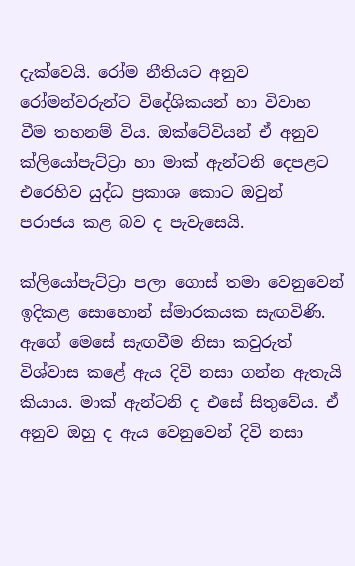දැක්වෙයි. රෝම නීතියට අනුව රෝමන්වරුන්ට විදේශිකයන් හා විවාහ වීම තහනම් විය. ඔක්ටේවියන් ඒ අනුව ක්ලියෝපැට්ට්‍රා හා මාක් ඇන්ටනි දෙපළට එරෙහිව යුද්ධ ප්‍රකාශ කොට ඔවුන් පරාජය කළ බව ද පැවැසෙයි.

ක්ලියෝපැට්ට්‍රා පලා ගොස් තමා වෙනුවෙන් ඉදිකළ සොහොන් ස්මාරකයක සැඟවිණි. ඇගේ මෙසේ සැඟවීම නිසා කවුරුත් විශ්වාස කළේ ඇය දිවි නසා ගන්න ඇතැයි කියාය. මාක් ඇන්ටනි ද එසේ සිතුවේය. ඒ අනුව ඔහු ද ඇය වෙනුවෙන් දිවි නසා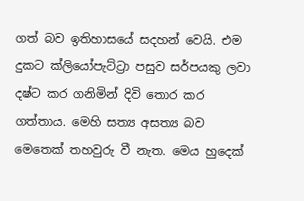ගත් බව ඉතිහාසයේ සදහන් වෙයි. එම දුකට ක්ලියෝපැට්ට්‍රා පසුව සර්පයකු ලවා දෂ්ට කර ගනිමින් දිවි තොර කර ගත්තාය. මෙහි සත්‍ය අසත්‍ය බව මෙතෙක් තහවුරු වී නැත. මෙය හුදෙක්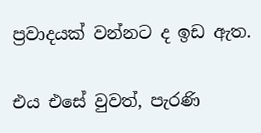ප්‍රවාදයක් වන්නට ද ඉඩ ඇත.

එය එසේ වුවත්, පැරණි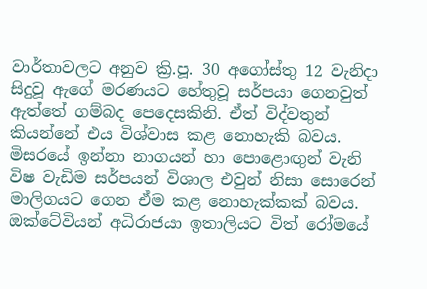වාර්තාවලට අනුව ක්‍රි.පූ. 30 අගෝස්තු 12 වැනිදා සිදුවූ ඇගේ මරණයට හේතුවූ සර්පයා ගෙනවුත් ඇත්තේ ගම්බද පෙදෙසකිනි. ඒත් විද්වතුන් කියන්නේ එය විශ්වාස කළ නොහැකි බවය. මිසරයේ ඉන්නා නාගයන් හා පොළොඟුන් වැනි විෂ වැඩිම සර්පයන් විශාල එවුන් නිසා සොරෙන් මාලිගයට ගෙන ඒම කළ නොහැක්කක් බවය.  ඔක්ටේවියන් අධිරාජයා ඉතාලියට විත් රෝමයේ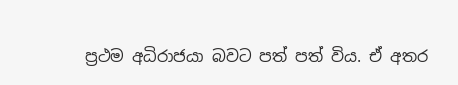ප්‍රථම අධිරාජයා බවට පත් පත් විය. ඒ අතර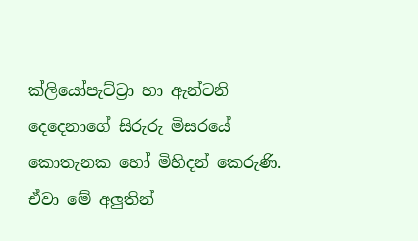ක්ලියෝපැට්ට්‍රා හා ඇන්ටනි දෙදෙනාගේ සිරුරු මිසරයේ කොතැනක හෝ මිහිදන් කෙරුණි. ඒවා මේ අලුතින්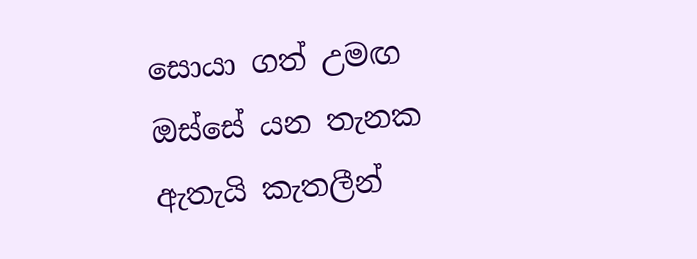සොයා ගත් උමඟ ඔස්සේ යන තැනක ඇතැයි කැතලීන්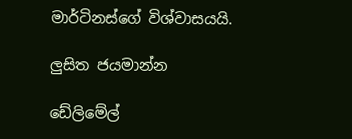මාර්ටිනස්ගේ විශ්වාසයයි.

ලුසිත ජයමාන්න

ඩේලිමේල්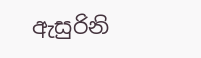ඇසුරිනි